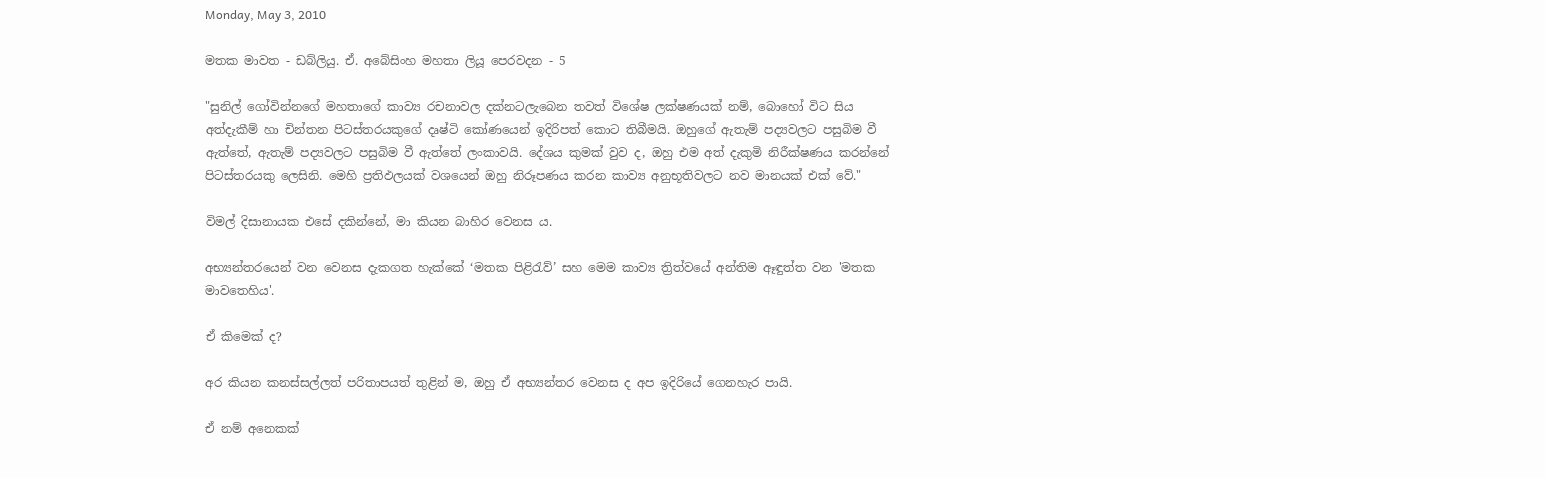Monday, May 3, 2010

මතක මාවත - ඩබ්ලියු. ඒ. අබේසිංහ මහතා ලියූ පෙරවදන - 5

"සුනිල් ගෝවින්නගේ මහතාගේ කාව්‍ය රචනාවල දක්නටලැබෙන තවත් විශේෂ ලක්ෂණයක් නම්, බොහෝ විට සිය අත්දැකීම් හා චින්තන පිටස්තරයකුගේ දෘෂ්ටි කෝණයෙන් ඉදිරිපත් කොට තිබීමයි. ඔහුගේ ඇතැම් පද්‍යවලට පසුබිම වී ඇත්තේ, ඇතැම් පද්‍යවලට පසුබිම වී ඇත්තේ ලංකාවයි. දේශය කුමක් වුව ද, ඔහු එම අත් දැකුමි නිරීක්ෂණය කරන්නේ පිටස්තරයකු ලෙසිනි. මෙහි ප්‍රතිඵලයක් වශයෙන් ඔහු නිරූපණය කරන කාව්‍ය අනුභූතිවලට නව මානයක් එක් වේ."

විමල් දිසානායක එසේ දකින්නේ, මා කියන බාහිර වෙනස ය.

අභ්‍යන්තරයෙන් වන වෙනස දැකගත හැක්කේ ‘මතක පිළිරැව්’ සහ මෙම කාව්‍ය ත්‍රිත්වයේ අන්තිම ඈඳුත්ත වන 'මතක මාවතෙහිය'.

ඒ කිමෙක් ද?

අර කියන කනස්සල්ලත් පරිතාපයත් තුළින් ම, ඔහු ඒ අභ්‍යන්තර වෙනස ද අප ඉදිරියේ ගෙනහැර පායි.

ඒ නම් අනෙකක්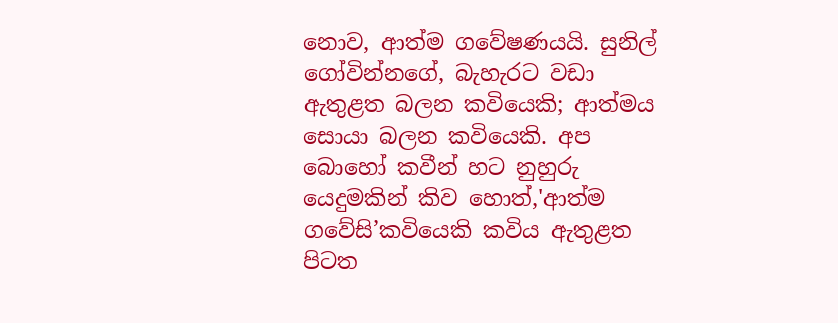නොව, ආත්ම ගවේෂණයයි. සුනිල් ගෝවින්නගේ, බැහැරට වඩා ඇතුළත බලන කවියෙකි; ආත්මය සොයා බලන කවියෙකි. අප බොහෝ කවීන් හට නුහුරු යෙදුමකින් කිව හොත්,'ආත්ම ගවේසි’කවියෙකි කවිය ඇතුළත පිටත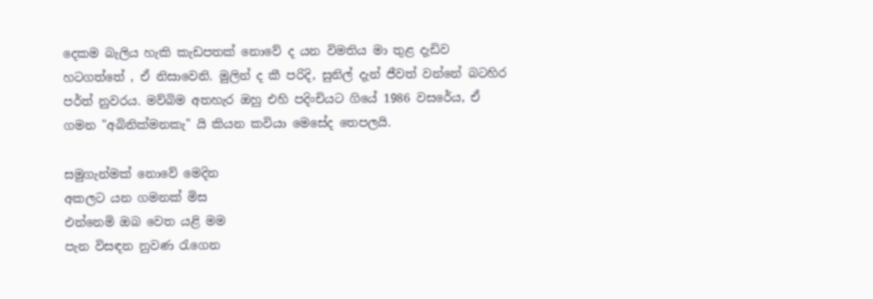දෙකම බැලිය හැකි කැඩපතක් නොවේ ද යන විමතිය මා තුළ දැඩිව හටගත්තේ , ඒ නිසාවෙනි. මුලින් ද කී පරිදි, සුනිල් දැන් ජීවත් වන්නේ බටහිර පර්ත් නුවරය. මව්බිම අතහැර ඔහු එහි පදිංචියට ගියේ 1986 වසරේය, ඒ ගමන "අබිනික්මනකැ" යි කියන කවියා මෙසේද තෙපලයි.

සමුගැන්මක් නොවේ මෙදින
අකලට යන ගමනක් මිස
එන්නෙමි ඔබ වෙත යළි මම
පැන විසඳන නුවණ රැගෙන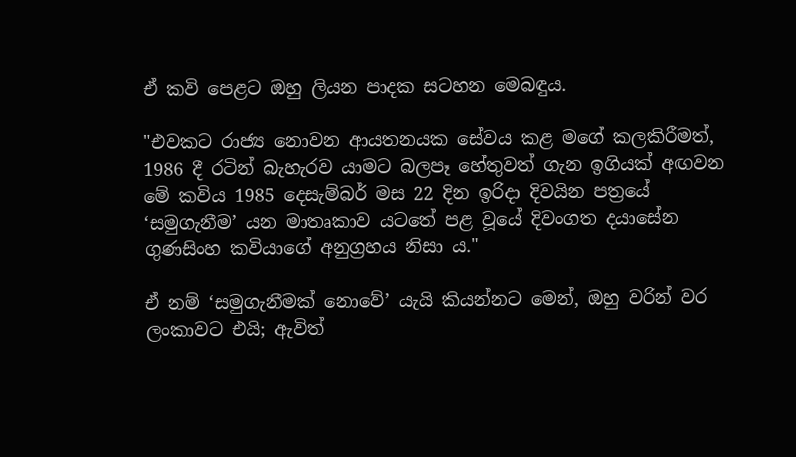ඒ කවි පෙළට ඔහු ලියන පාදක සටහන මෙබඳුය.

"එවකට රාජ්‍ය නොවන ආයතනයක සේවය කළ මගේ කලකිරීමත්, 1986 දී රටින් බැහැරව යාමට බලපෑ හේතුවත් ගැන ඉගියක් අඟවන මේ කවිය 1985 දෙසැම්බර් මස 22 දින ඉරිදා දිවයින පත්‍රයේ ‘සමුගැනීම’ යන මාතෘකාව යටතේ පළ වූයේ දිවංගත දයාසේන ගුණසිංහ කවියාගේ අනුග්‍රහය නිසා ය."

ඒ නම් ‘සමුගැනීමක් නොවේ’ යැයි කියන්නට මෙන්, ඔහු වරින් වර ලංකාවට එයි; ඇවිත්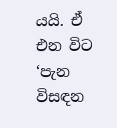යයි. ඒ එන විට ‘පැන විසඳන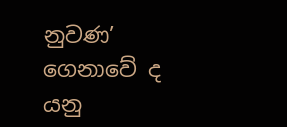නුවණ’ ගෙනාවේ ද යනු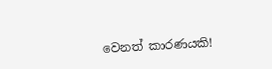වෙනත් කාරණයකි!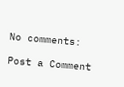No comments:

Post a Comment